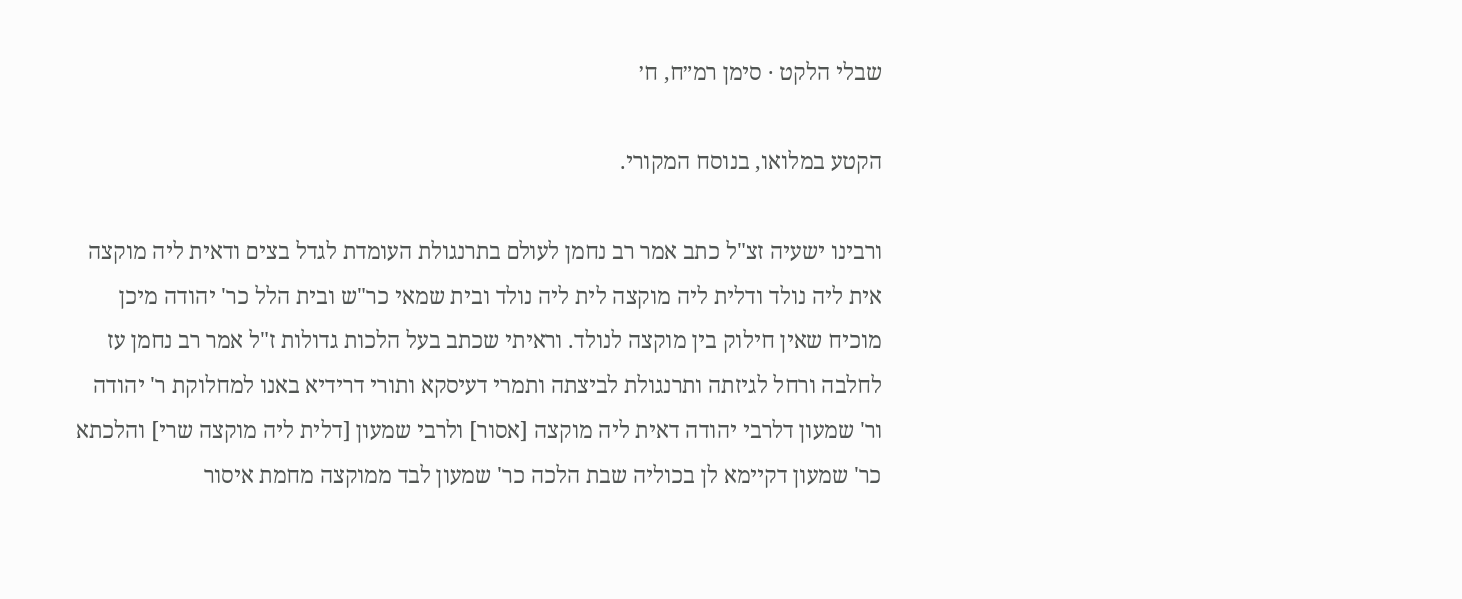שבלי הלקט · סימן רמ״ח, ח׳

הקטע במלואו, בנוסח המקורי.

ורבינו ישעיה זצ"ל כתב אמר רב נחמן לעולם בתרנגולת העומדת לגדל בצים ודאית ליה מוקצה אית ליה נולד ודלית ליה מוקצה לית ליה נולד ובית שמאי כר"ש ובית הלל כר' יהודה מיכן מוכיח שאין חילוק בין מוקצה לנולד. וראיתי שכתב בעל הלכות גדולות ז"ל אמר רב נחמן עז לחלבה ורחל לגיזתה ותרנגולת לביצתה ותמרי דעיסקא ותורי דרידיא באנו למחלוקת ר' יהודה ור' שמעון דלרבי יהודה דאית ליה מוקצה [אסור] ולרבי שמעון [דלית ליה מוקצה שרי] והלכתא כר' שמעון דקיימא לן בכוליה שבת הלכה כר' שמעון לבד ממוקצה מחמת איסור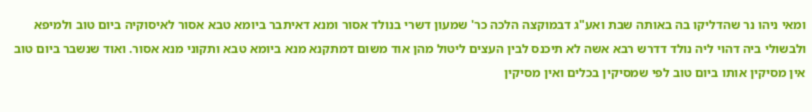ומאי ניהו נר שהדליקו בה באותה שבת ואע"ג דבמוקצה הלכה כר' שמעון דשרי בנולד אסור ומנא דאיתבר ביומא טבא אסור לאיסוקיה ביום טוב ולמיפא ולבשולי ביה דהוי ליה נולד דדרש רבא אשה לא תיכנס לבין העצים ליטול מהן אוד משום דמתקנא מנא ביומא טבא ותקוני מנא אסור. ואוד שנשבר ביום טוב אין מסיקין אותו ביום טוב לפי שמסיקין בכלים ואין מסיקין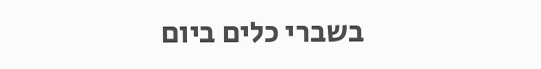בשברי כלים ביום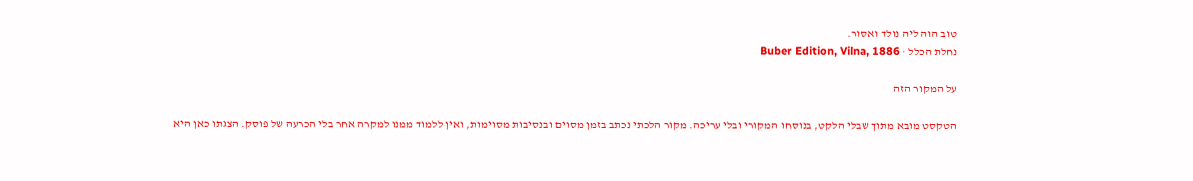טוב הוה ליה נולד ואסור.
נחלת הכלל · Buber Edition, Vilna, 1886

על המקור הזה

הטקסט מובא מתוך שבלי הלקט, בנוסחו המקורי ובלי עריכה. מקור הלכתי נכתב בזמן מסוים ובנסיבות מסוימות, ואין ללמוד ממנו למקרה אחר בלי הכרעה של פוסק. הצגתו כאן היא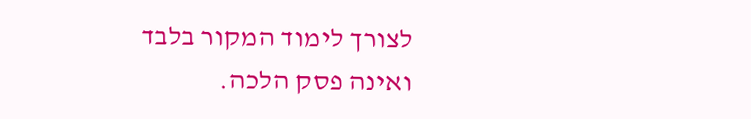לצורך לימוד המקור בלבד ואינה פסק הלכה.